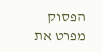הפסוק מפרט את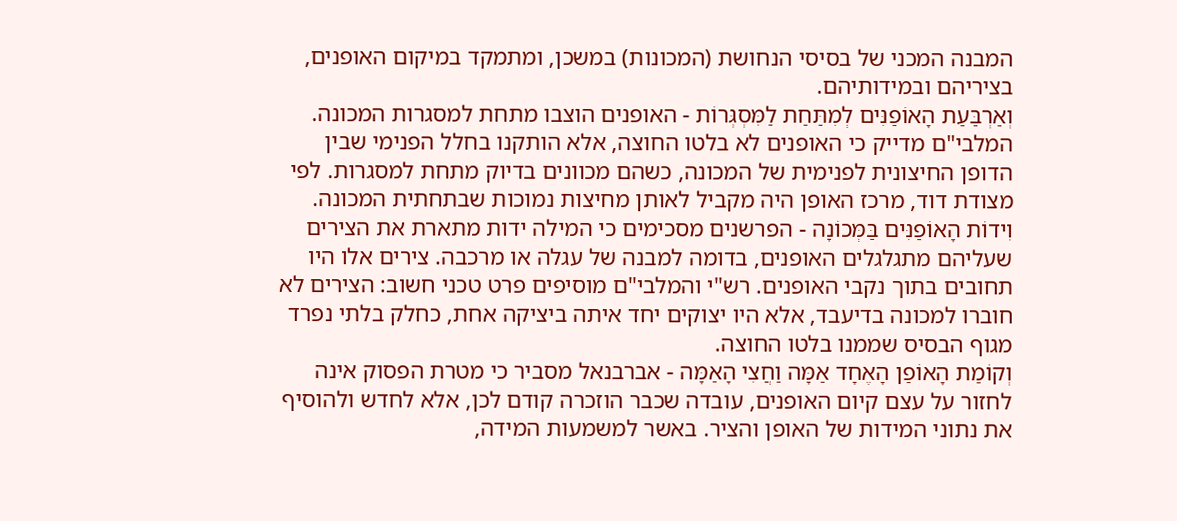המבנה המכני של בסיסי הנחושת (המכונות) במשכן, ומתמקד במיקום האופנים, בציריהם ובמידותיהם.
וְאַרְבַּעַת הָאוֹפַנִּים לְמִתַּחַת לַמִּסְגְּרוֹת - האופנים הוצבו מתחת למסגרות המכונה. המלבי"ם מדייק כי האופנים לא בלטו החוצה, אלא הותקנו בחלל הפנימי שבין הדופן החיצונית לפנימית של המכונה, כשהם מכוונים בדיוק מתחת למסגרות. לפי מצודת דוד, מרכז האופן היה מקביל לאותן מחיצות נמוכות שבתחתית המכונה.
וִידוֹת הָאוֹפַנִּים בַּמְּכוֹנָה - הפרשנים מסכימים כי המילה ידות מתארת את הצירים שעליהם מתגלגלים האופנים, בדומה למבנה של עגלה או מרכבה. צירים אלו היו תחובים בתוך נקבי האופנים. רש"י והמלבי"ם מוסיפים פרט טכני חשוב: הצירים לא חוברו למכונה בדיעבד, אלא היו יצוקים יחד איתה ביציקה אחת, כחלק בלתי נפרד מגוף הבסיס שממנו בלטו החוצה.
וְקוֹמַת הָאוֹפַן הָאֶחָד אַמָּה וַחֲצִי הָאַמָּה - אברבנאל מסביר כי מטרת הפסוק אינה לחזור על עצם קיום האופנים, עובדה שכבר הוזכרה קודם לכן, אלא לחדש ולהוסיף את נתוני המידות של האופן והציר. באשר למשמעות המידה,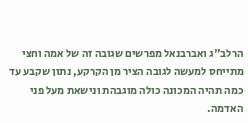הרלב"ג ואברבנאל מפרשים שגובה זה של אמה וחצי מתייחס למעשה לגובה הציר מן הקרקע, נתון שקבע עד כמה תהיה המכונה כולה מוגבהת ונישאת מעל פני האדמה.